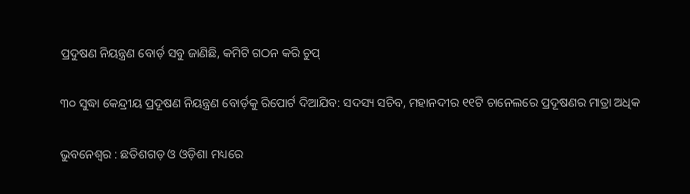ପ୍ରଦୁଷଣ ନିୟନ୍ତ୍ରଣ ବୋର୍ଡ଼ ସବୁ ଜାଣିଛି, କମିଟି ଗଠନ କରି ଚୁପ୍‌

୩୦ ସୁଦ୍ଧା କେନ୍ଦ୍ରୀୟ ପ୍ରଦୂଷଣ ନିୟନ୍ତ୍ରଣ ବୋର୍ଡ଼କୁ ରିପୋର୍ଟ ଦିଆଯିବ: ସଦସ୍ୟ ସଚିବ, ମହାନଦୀର ୧୧ଟି ଚାନେଲରେ ପ୍ରଦୂଷଣର ମାତ୍ରା ଅଧିକ

ଭୁବନେଶ୍ବର : ଛତିଶଗଡ଼ ଓ ଓଡ଼ିଶା ମଧ୍ୟରେ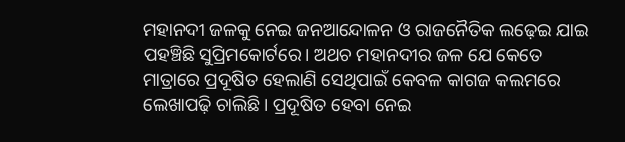ମହାନଦୀ ଜଳକୁ ନେଇ ଜନଆନ୍ଦୋଳନ ଓ ରାଜନୈତିକ ଲଢ଼େଇ ଯାଇ ପହଞ୍ଚିଛି ସୁପ୍ରିମକୋର୍ଟରେ। ଅଥଚ ମହାନଦୀର ଜଳ ଯେ କେତେ ମାତ୍ରାରେ ପ୍ରଦୂଷିତ ହେଲାଣି ସେଥିପାଇଁ କେବଳ କାଗଜ କଲମରେ ଲେଖାପଢ଼ି ଚାଲିଛି। ପ୍ରଦୂଷିତ ହେବା ନେଇ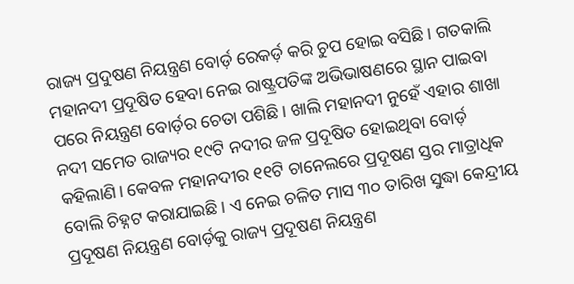ରାଜ୍ୟ ପ୍ରଦୁଷଣ ନିୟନ୍ତ୍ରଣ ବୋର୍ଡ଼ ରେକର୍ଡ଼ କରି ଚୁପ ହୋଇ ବସିଛି। ଗତକାଲି ମହାନଦୀ ପ୍ରଦୂଷିତ ହେବା ନେଇ ରାଷ୍ଟ୍ରପତିଙ୍କ ଅଭିଭାଷଣରେ ସ୍ଥାନ ପାଇବା ପରେ ନିୟନ୍ତ୍ରଣ ବୋର୍ଡ଼ର ଚେତା ପଶିଛି। ଖାଲି ମହାନଦୀ ନୁହେଁ ଏହାର ଶାଖା ନଦୀ ସମେତ ରାଜ୍ୟର ୧୯ଟି ନଦୀର ଜଳ ପ୍ରଦୂଷିତ ହୋଇଥିବା ବୋର୍ଡ଼ କହିଲାଣି। କେବଳ ମହାନଦୀର ୧୧ଟି ଚାନେଲରେ ପ୍ରଦୂଷଣ ସ୍ତର ମାତ୍ରାଧିକ ବୋଲି ଚିହ୍ନଟ କରାଯାଇଛି। ଏ ନେଇ ଚଳିତ ମାସ ୩୦ ତାରିଖ ସୁଦ୍ଧା କେନ୍ଦ୍ରୀୟ ପ୍ରଦୂଷଣ ନିୟନ୍ତ୍ରଣ ବୋର୍ଡ଼କୁ ରାଜ୍ୟ ପ୍ରଦୂଷଣ ନିୟନ୍ତ୍ରଣ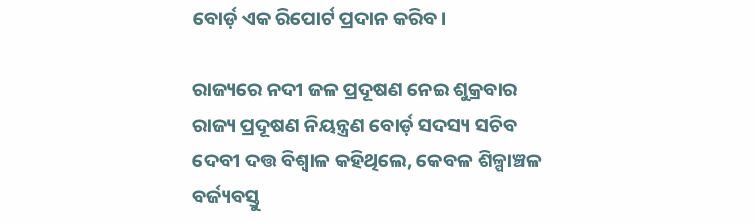ବୋର୍ଡ଼ ଏକ ରିପୋର୍ଟ ପ୍ରଦାନ କରିବ।

ରାଜ୍ୟରେ ନଦୀ ଜଳ ପ୍ରଦୂଷଣ ନେଇ ଶୁକ୍ରବାର ରାଜ୍ୟ ପ୍ରଦୂଷଣ ନିୟନ୍ତ୍ରଣ ବୋର୍ଡ଼ ସଦସ୍ୟ ସଚିବ ଦେବୀ ଦତ୍ତ ବିଶ୍ବାଳ କହିଥିଲେ, କେବଳ ଶିଳ୍ପାଞ୍ଚଳ ବର୍ଜ୍ୟବସ୍ତୁ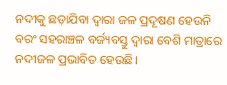ନଦୀକୁ ଛଡ଼ାଯିବା ଦ୍ବାରା ଜଳ ପ୍ରଦୂଷଣ ହେଉନି ବରଂ ସହରାଞ୍ଚଳ ବର୍ଜ୍ୟବସ୍ତୁ ଦ୍ବାରା ବେଶି ମାତ୍ରାରେ ନଦୀଜଳ ପ୍ରଭାବିତ ହେଉଛି।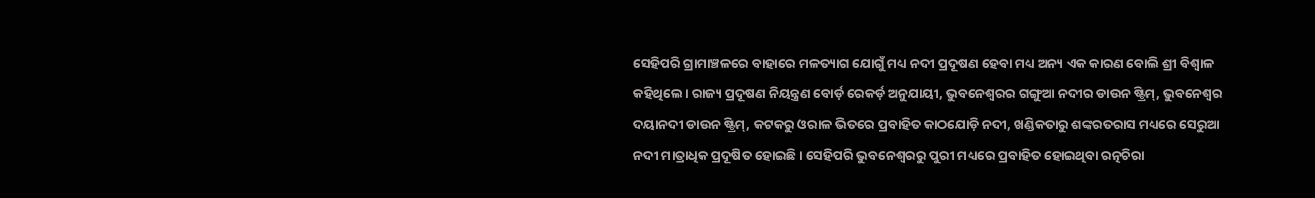ସେହିପରି ଗ୍ରାମାଞ୍ଚଳରେ ବାହାରେ ମଳତ୍ୟାଗ ଯୋଗୁଁ ମଧ୍ୟ ନଦୀ ପ୍ରଦୂଷଣ ହେବା ମଧ୍ୟ ଅନ୍ୟ ଏକ କାରଣ ବୋଲି ଶ୍ରୀ ବିଶ୍ବାଳ କହିଥିଲେ। ରାଜ୍ୟ ପ୍ରଦୂଷଣ ନିୟନ୍ତ୍ରଣ ବୋର୍ଡ଼ ରେକର୍ଡ଼ ଅନୁଯାୟୀ, ଭୁବନେଶ୍ବରର ଗଙ୍ଗୁଆ ନଦୀର ଡାଉନ ଷ୍ଟ୍ରିମ୍, ଭୁବନେଶ୍ବର ଦୟାନଦୀ ଡାଉନ ଷ୍ଟ୍ରିମ୍, କଟକରୁ ଓରାଳ ଭିତରେ ପ୍ରବାହିତ କାଠଯୋଡ଼ି ନଦୀ, ଖଣ୍ଡିକତାରୁ ଶଙ୍କରତରାସ ମଧ୍ୟରେ ସେରୁଆ ନଦୀ ମାତ୍ରାଧିକ ପ୍ରଦୂଷିତ ହୋଇଛି। ସେହିପରି ଭୁବନେଶ୍ବରରୁ ପୁରୀ ମଧ୍ୟରେ ପ୍ରବାହିତ ହୋଇଥିବା ରତ୍ନଚିରା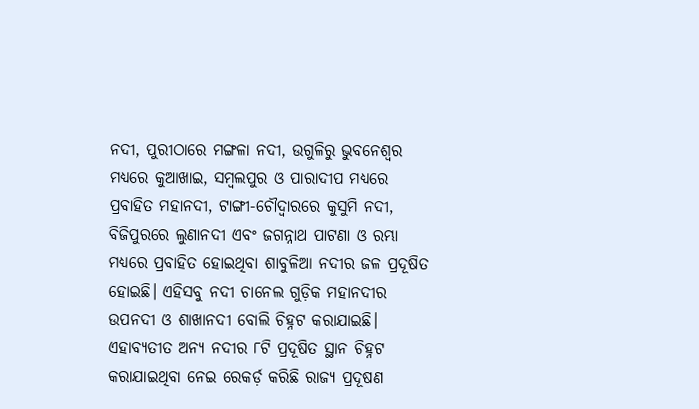ନଦୀ, ପୁରୀଠାରେ ମଙ୍ଗଳା ନଦୀ, ଉଗୁଳିରୁ ଭୁବନେଶ୍ବର ମଧ୍ୟରେ କୁଆଖାଇ, ସମ୍ବଲପୁର ଓ ପାରାଦୀପ ମଧ୍ୟରେ ପ୍ରବାହିତ ମହାନଦୀ, ଟାଙ୍ଗୀ-ଚୌଦ୍ବାରରେ କୁସୁମି ନଦୀ, ବିଜିପୁରରେ ଲୁଣାନଦୀ ଏବଂ ଜଗନ୍ନାଥ ପାଟଣା ଓ ରମ୍ଭା ମଧ୍ୟରେ ପ୍ରବାହିତ ହୋଇଥିବା ଶାବୁଳିଆ ନଦୀର ଜଳ ପ୍ରଦୂଷିତ ହୋଇଛି। ଏହିସବୁ ନଦୀ ଚାନେଲ ଗୁଡ଼ିକ ମହାନଦୀର ଉପନଦୀ ଓ ଶାଖାନଦୀ ବୋଲି ଚିହ୍ନଟ କରାଯାଇଛି। ଏହାବ୍ୟତୀତ ଅନ୍ୟ ନଦୀର ୮ଟି ପ୍ରଦୂଷିତ ସ୍ଥାନ ଚିହ୍ନଟ କରାଯାଇଥିବା ନେଇ ରେକର୍ଡ଼ କରିଛି ରାଜ୍ୟ ପ୍ରଦୂଷଣ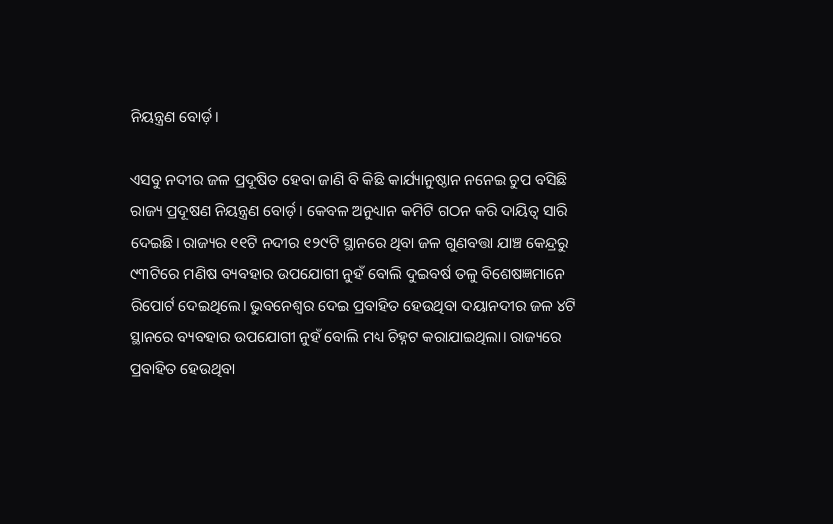ନିୟନ୍ତ୍ରଣ ବୋର୍ଡ଼।

ଏସବୁ ନଦୀର ଜଳ ପ୍ରଦୂଷିତ ହେବା ଜାଣି ବି କିଛି କାର୍ଯ୍ୟାନୁଷ୍ଠାନ ନନେଇ ଚୁପ ବସିଛି ରାଜ୍ୟ ପ୍ରଦୂଷଣ ନିୟନ୍ତ୍ରଣ ବୋର୍ଡ଼। କେବଳ ଅନୁଧ୍ୟାନ କମିଟି ଗଠନ କରି ଦାୟିତ୍ବ ସାରି ଦେଇଛି। ରାଜ୍ୟର ୧୧ଟି ନଦୀର ୧୨୯ଟି ସ୍ଥାନରେ ଥିବା ଜଳ ଗୁଣବତ୍ତା ଯାଞ୍ଚ କେନ୍ଦ୍ରରୁ ୯୩ଟିରେ ମଣିଷ ବ୍ୟବହାର ଉପଯୋଗୀ ନୁହଁ ବୋଲି ଦୁଇବର୍ଷ ତଳୁ ବିଶେଷଜ୍ଞମାନେ ରିପୋର୍ଟ ଦେଇଥିଲେ। ଭୁବନେଶ୍ବର ଦେଇ ପ୍ରବାହିତ ହେଉଥିବା ଦୟାନଦୀର ଜଳ ୪ଟି ସ୍ଥାନରେ ବ୍ୟବହାର ଉପଯୋଗୀ ନୁହଁ ବୋଲି ମଧ୍ୟ ଚିହ୍ନଟ କରାଯାଇଥିଲା। ରାଜ୍ୟରେ ପ୍ରବାହିତ ହେଉଥିବା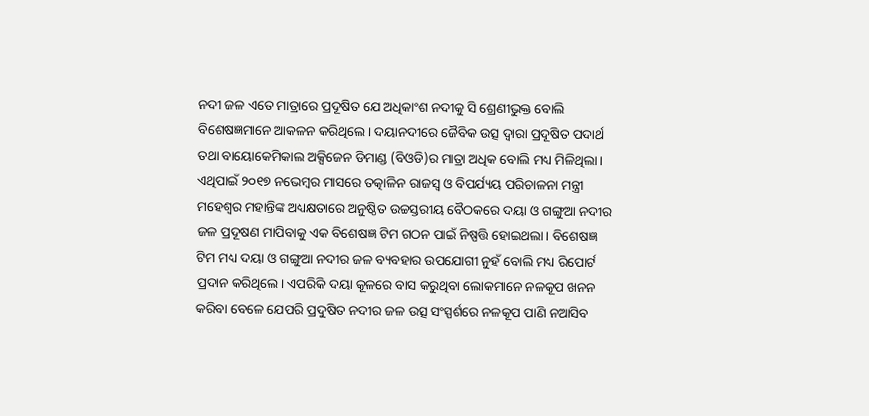ନଦୀ ଜଳ ଏତେ ମାତ୍ରାରେ ପ୍ରଦୂଷିତ ଯେ ଅଧିକାଂଶ ନଦୀକୁ ସି ଶ୍ରେଣୀଭୁକ୍ତ ବୋଲି ବିଶେଷଜ୍ଞମାନେ ଆକଳନ କରିଥିଲେ। ଦୟାନଦୀରେ ଜୈବିକ ଉତ୍ସ ଦ୍ବାରା ପ୍ରଦୂଷିତ ପଦାର୍ଥ ତଥା ବାୟୋକେମିକାଲ ଅକ୍ସିଜେନ ଡିମାଣ୍ଡ (ବିଓଡି)ର ମାତ୍ରା ଅଧିକ ବୋଲି ମଧ୍ୟ ମିଳିଥିଲା। ଏଥିପାଇଁ ୨୦୧୭ ନଭେମ୍ବର ମାସରେ ତତ୍କାଳିନ ରାଜସ୍ବ ଓ ବିପର୍ଯ୍ୟୟ ପରିଚାଳନା ମନ୍ତ୍ରୀ ମହେଶ୍ବର ମହାନ୍ତିଙ୍କ ଅଧ୍ୟକ୍ଷତାରେ ଅନୁଷ୍ଠିତ ଉଚ୍ଚସ୍ତରୀୟ ବୈଠକରେ ଦୟା ଓ ଗଙ୍ଗୁଆ ନଦୀର ଜଳ ପ୍ରଦୂଷଣ ମାପିବାକୁ ଏକ ବିଶେଷଜ୍ଞ ଟିମ ଗଠନ ପାଇଁ ନିଷ୍ପତ୍ତି ହୋଇଥଲା। ବିଶେଷଜ୍ଞ ଟିମ ମଧ୍ୟ ଦୟା ଓ ଗଙ୍ଗୁଆ ନଦୀର ଜଳ ବ୍ୟବହାର ଉପଯୋଗୀ ନୁହଁ ବୋଲି ମଧ୍ୟ ରିପୋର୍ଟ ପ୍ରଦାନ କରିଥିଲେ। ଏପରିକି ଦୟା କୂଳରେ ବାସ କରୁଥିବା ଲୋକମାନେ ନଳକୂପ ଖନନ କରିବା ବେଳେ ଯେପରି ପ୍ରଦୁଷିତ ନଦୀର ଜଳ ଉତ୍ସ ସଂସ୍ପର୍ଶରେ ନଳକୂପ ପାଣି ନଆସିବ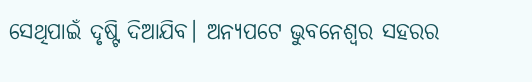ସେଥିପାଇଁ ଦୃଷ୍ଟି ଦିଆଯିବ। ଅନ୍ୟପଟେ ଭୁବନେଶ୍ବର ସହରର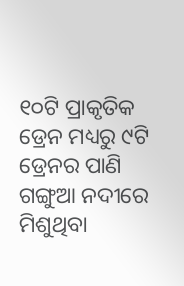୧୦ଟି ପ୍ରାକୃତିକ ଡ୍ରେନ ମଧ୍ୟରୁ ୯ଟି ଡ୍ରେନର ପାଣି ଗଙ୍ଗୁଆ ନଦୀରେ ମିଶୁଥିବା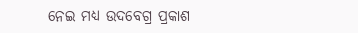ନେଇ ମଧ୍ୟ ଉଦବେଗ୍ର ପ୍ରକାଶ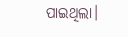ପାଇଥିଲା।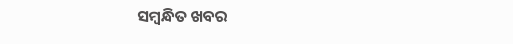ସମ୍ବନ୍ଧିତ ଖବର